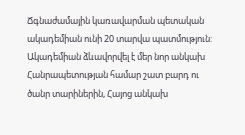Ճգնաժամային կառավարման պետական ակադեմիան ունի 20 տարվա պատմություն: Ակադեմիան ձևավորվել է մեր նոր անկախ Հանրապետության համար շատ բարդ ու ծանր տարիներին, Հայոց անկախ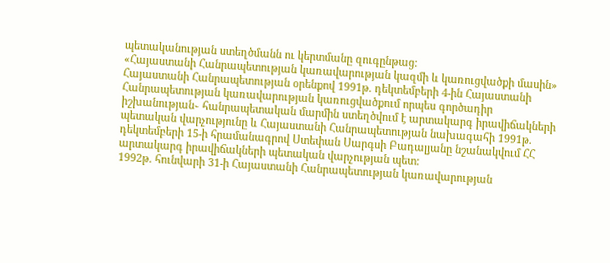պետականության ստեղծմանն ու կերտմանը զուգընթաց:
«Հայաստանի Հանրապետության կառավարության կազմի և կառուցվածքի մասին» Հայաստանի Հանրապետության օրենքով 1991թ. դեկտեմբերի 4-ին Հայաստանի Հանրապետության կառավարության կառուցվածքում որպես գործադիր իշխանության֊ հանրապետական մարմին ստեղծվում է արտակարգ իրավիճակների պետական վարչությունը և Հայաստանի Հանրապետության նախագահի 1991թ. դեկտեմբերի 15-ի հրամանագրով Ստեփան Սարգսի Բադալյանը նշանակվում ՀՀ արտակարգ իրավիճակների պետական վարչության պետ:
1992թ. հունվարի 31-ի Հայաստանի Հանրապետության կառավարության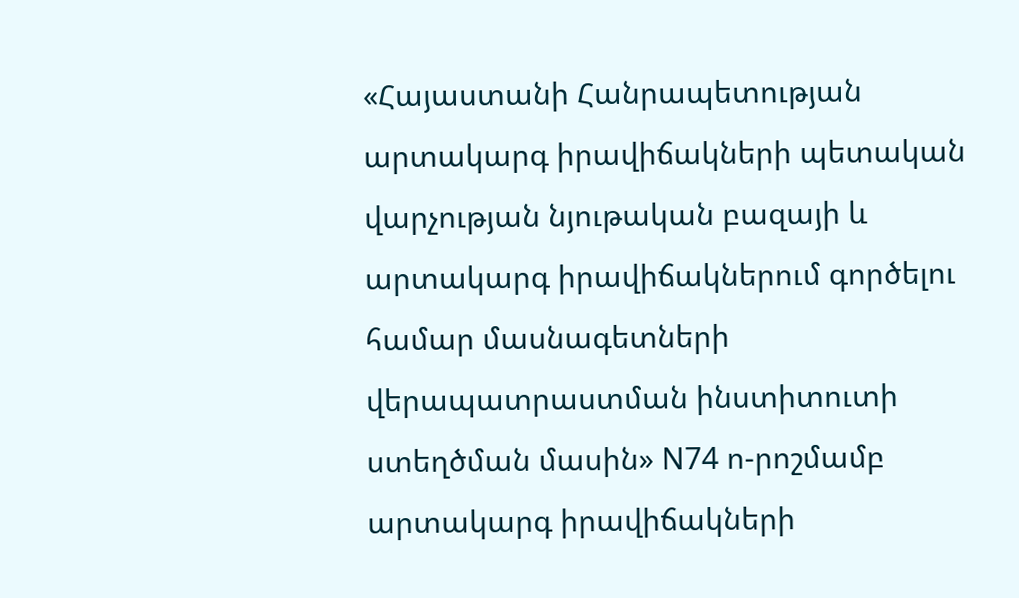«Հայաստանի Հանրապետության արտակարգ իրավիճակների պետական վարչության նյութական բազայի և արտակարգ իրավիճակներում գործելու համար մասնագետների վերապատրաստման ինստիտուտի ստեղծման մասին» N74 ո-րոշմամբ արտակարգ իրավիճակների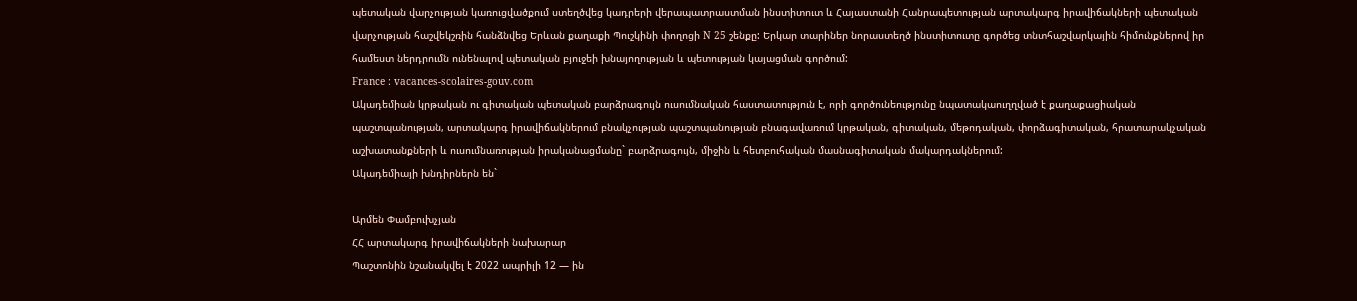պետական վարչության կառուցվածքում ստեղծվեց կադրերի վերապատրաստման ինստիտուտ և Հայաստանի Հանրապետության արտակարգ իրավիճակների պետական վարչության հաշվեկշռին հանձնվեց Երևան քաղաքի Պուշկինի փողոցի N 25 շենքը: Երկար տարիներ նորաստեղծ ինստիտուտը գործեց տնտհաշվարկային հիմունքներով իր համեստ ներդրումն ունենալով պետական բյուջեի խնայողության և պետության կայացման գործում:
France : vacances-scolaires-gouv.com
Ակադեմիան կրթական ու գիտական պետական բարձրագույն ուսումնական հաստատություն է, որի գործունեությունը նպատակաուղղված է քաղաքացիական պաշտպանության, արտակարգ իրավիճակներում բնակչության պաշտպանության բնագավառում կրթական, գիտական, մեթոդական, փորձագիտական, հրատարակչական աշխատանքների և ուսումնառության իրականացմանը` բարձրագույն, միջին և հետբուհական մասնագիտական մակարդակներում:
Ակադեմիայի խնդիրներն են`

Արմեն Փամբուխչյան
ՀՀ արտակարգ իրավիճակների նախարար
Պաշտոնին նշանակվել է 2022 ապրիլի 12 — ին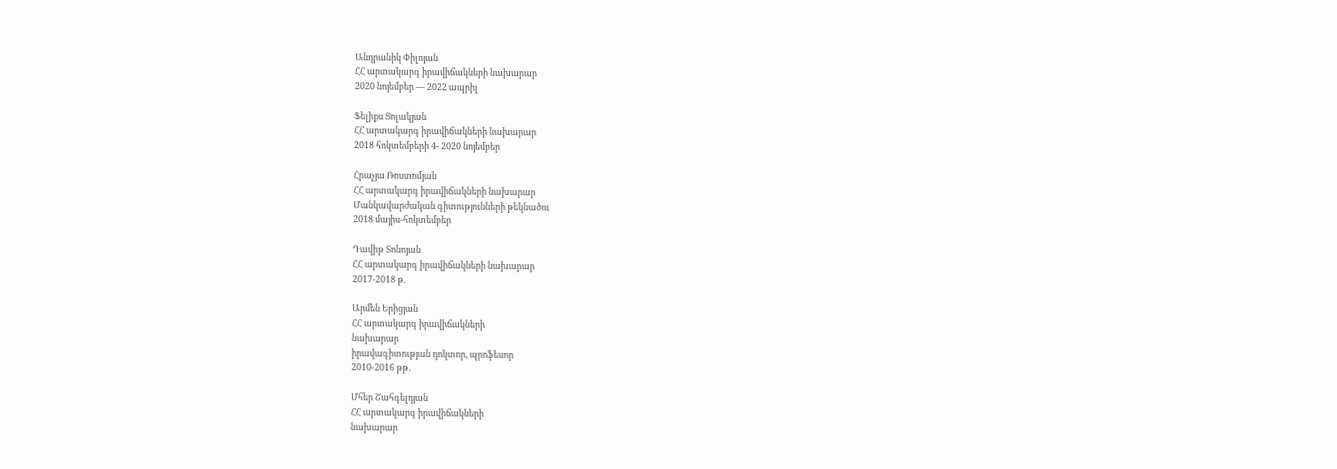Անդրանիկ Փիլոյան
ՀՀ արտակարգ իրավիճակների նախարար
2020 նոյեմբեր — 2022 ապրիլ

Ֆելիքս Ցոլակյան
ՀՀ արտակարգ իրավիճակների նախարար
2018 հոկտեմբերի 4- 2020 նոյեմբեր

Հրաչյա Ռոստոմյան
ՀՀ արտակարգ իրավիճակների նախարար
Մանկավարժական գիտությունների թեկնածու
2018 մայիս-հոկտեմբեր

Դավիթ Տոնոյան
ՀՀ արտակարգ իրավիճակների նախարար
2017-2018 թ.

Արմեն Երիցյան
ՀՀ արտակարգ իրավիճակների
նախարար
իրավագիտության դոկտոր, պրոֆեսոր
2010-2016 թթ․

Մհեր Շահգելդյան
ՀՀ արտակարգ իրավիճակների
նախարար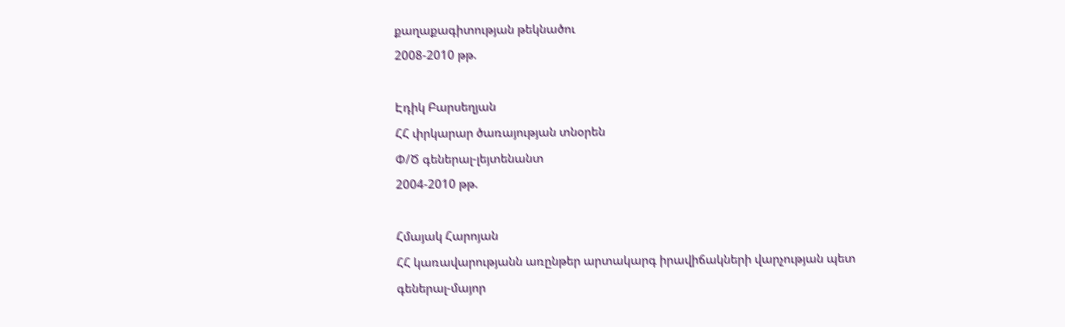քաղաքագիտության թեկնածու
2008-2010 թթ.

Էդիկ Բարսեղյան
ՀՀ փրկարար ծառայության տնօրեն
Փ/Ծ գեներալ-լեյտենանտ
2004-2010 թթ.

Հմայակ Հարոյան
ՀՀ կառավարությանն առընթեր արտակարգ իրավիճակների վարչության պետ
գեներալ-մայոր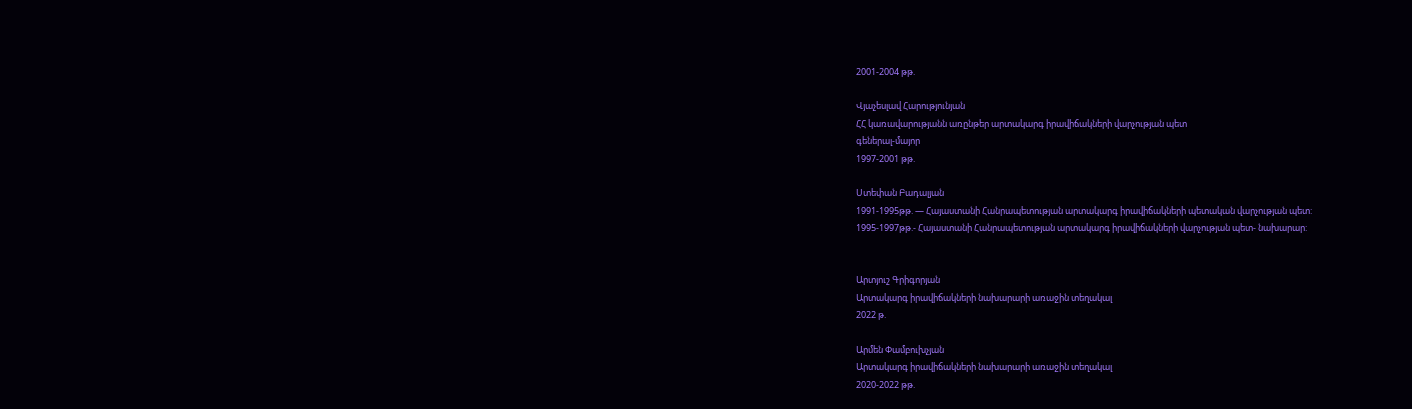2001-2004 թթ.

Վյաչեսլավ Հարությունյան
ՀՀ կառավարությանն առընթեր արտակարգ իրավիճակների վարչության պետ
գեներալ-մայոր
1997-2001 թթ.

Ստեփան Բադալյան
1991-1995թթ. — Հայաստանի Հանրապետության արտակարգ իրավիճակների պետական վարչության պետ:
1995-1997թթ.- Հայաստանի Հանրապետության արտակարգ իրավիճակների վարչության պետ- նախարար:


Արտյուշ Գրիգորյան
Արտակարգ իրավիճակների նախարարի առաջին տեղակալ
2022 թ.

Արմեն Փամբուխչյան
Արտակարգ իրավիճակների նախարարի առաջին տեղակալ
2020-2022 թթ.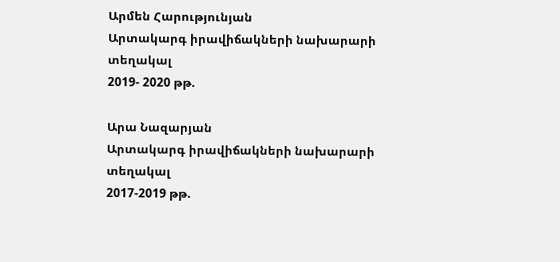Արմեն Հարությունյան
Արտակարգ իրավիճակների նախարարի տեղակալ
2019- 2020 թթ.

Արա Նազարյան
Արտակարգ իրավիճակների նախարարի տեղակալ
2017-2019 թթ.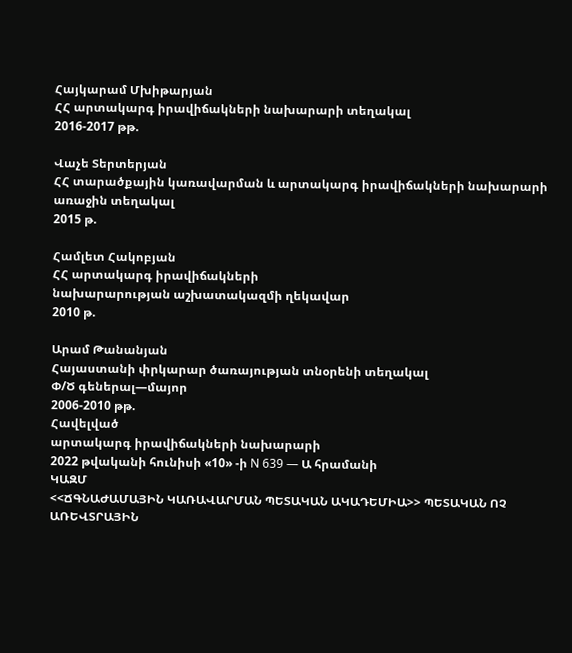Հայկարամ Մխիթարյան
ՀՀ արտակարգ իրավիճակների նախարարի տեղակալ
2016-2017 թթ.

Վաչե Տերտերյան
ՀՀ տարածքային կառավարման և արտակարգ իրավիճակների նախարարի առաջին տեղակալ
2015 թ.

Համլետ Հակոբյան
ՀՀ արտակարգ իրավիճակների
նախարարության աշխատակազմի ղեկավար
2010 թ.

Արամ Թանանյան
Հայաստանի փրկարար ծառայության տնօրենի տեղակալ
Փ/Ծ գեներալ—մայոր
2006-2010 թթ.
Հավելված
արտակարգ իրավիճակների նախարարի
2022 թվականի հունիսի «10» -ի N 639 — Ա հրամանի
ԿԱԶՄ
<<ՃԳՆԱԺԱՄԱՅԻՆ ԿԱՌԱՎԱՐՄԱՆ ՊԵՏԱԿԱՆ ԱԿԱԴԵՄԻԱ>> ՊԵՏԱԿԱՆ ՈՉ
ԱՌԵՎՏՐԱՅԻՆ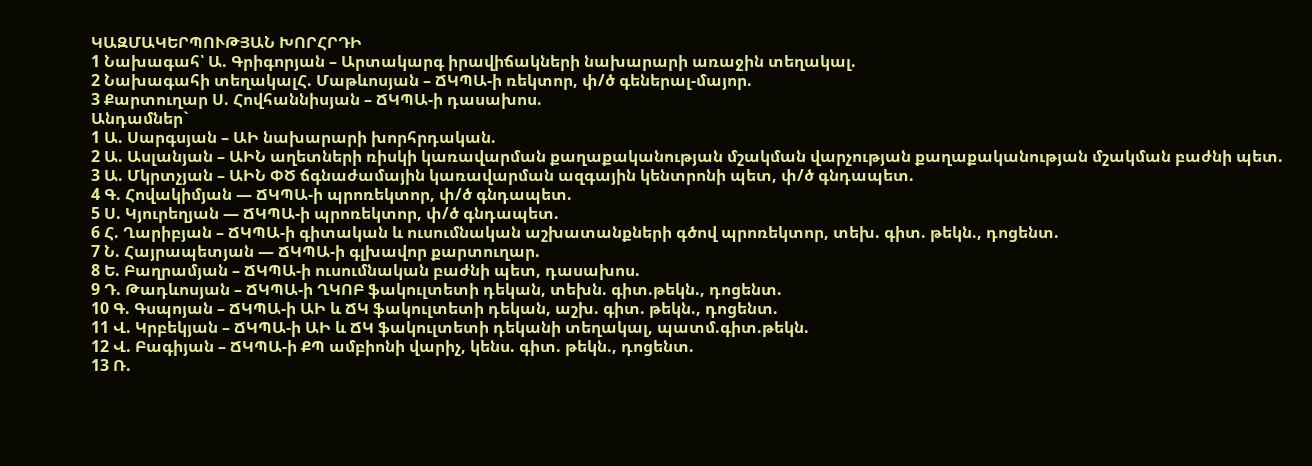ԿԱԶՄԱԿԵՐՊՈՒԹՅԱՆ ԽՈՐՀՐԴԻ
1 Նախագահ՝ Ա. Գրիգորյան – Արտակարգ իրավիճակների նախարարի առաջին տեղակալ.
2 Նախագահի տեղակալՀ. Մաթևոսյան – ՃԿՊԱ-ի ռեկտոր, փ/ծ գեներալ-մայոր.
3 Քարտուղար Ս. Հովհաննիսյան – ՃԿՊԱ-ի դասախոս.
Անդամներ`
1 Ա. Սարգսյան – ԱԻ նախարարի խորհրդական.
2 Ա. Ասլանյան – ԱԻՆ աղետների ռիսկի կառավարման քաղաքականության մշակման վարչության քաղաքականության մշակման բաժնի պետ.
3 Ա. Մկրտչյան – ԱԻՆ ՓԾ ճգնաժամային կառավարման ազգային կենտրոնի պետ, փ/ծ գնդապետ.
4 Գ. Հովակիմյան — ՃԿՊԱ-ի պրոռեկտոր, փ/ծ գնդապետ.
5 Ս. Կյուրեղյան — ՃԿՊԱ-ի պրոռեկտոր, փ/ծ գնդապետ.
6 Հ. Ղարիբյան – ՃԿՊԱ-ի գիտական և ուսումնական աշխատանքների գծով պրոռեկտոր, տեխ. գիտ. թեկն., դոցենտ.
7 Ն. Հայրապետյան — ՃԿՊԱ-ի գլխավոր քարտուղար.
8 Ե. Բաղրամյան – ՃԿՊԱ-ի ուսումնական բաժնի պետ, դասախոս.
9 Դ. Թադևոսյան – ՃԿՊԱ-ի ՂԿՈԲ ֆակուլտետի դեկան, տեխն. գիտ.թեկն., դոցենտ.
10 Գ. Գսպոյան – ՃԿՊԱ-ի ԱԻ և ՃԿ ֆակուլտետի դեկան, աշխ. գիտ. թեկն., դոցենտ.
11 Վ. Կրբեկյան – ՃԿՊԱ-ի ԱԻ և ՃԿ ֆակուլտետի դեկանի տեղակալ, պատմ.գիտ.թեկն.
12 Վ. Բագիյան – ՃԿՊԱ-ի ՔՊ ամբիոնի վարիչ, կենս. գիտ. թեկն., դոցենտ.
13 Ռ.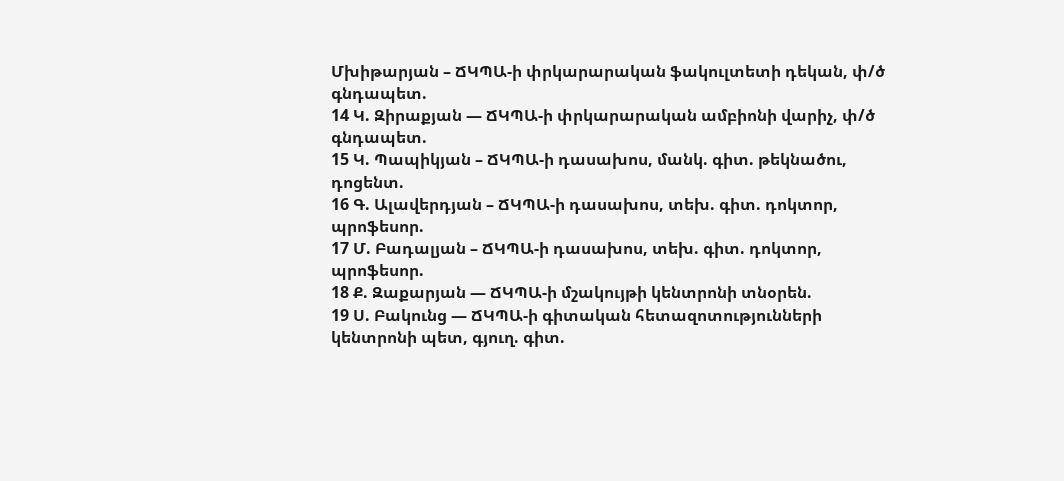Մխիթարյան – ՃԿՊԱ-ի փրկարարական ֆակուլտետի դեկան, փ/ծ գնդապետ.
14 Կ. Զիրաքյան — ՃԿՊԱ-ի փրկարարական ամբիոնի վարիչ, փ/ծ գնդապետ.
15 Կ. Պապիկյան – ՃԿՊԱ-ի դասախոս, մանկ. գիտ. թեկնածու, դոցենտ.
16 Գ. Ալավերդյան – ՃԿՊԱ-ի դասախոս, տեխ. գիտ. դոկտոր, պրոֆեսոր.
17 Մ. Բադալյան – ՃԿՊԱ-ի դասախոս, տեխ. գիտ. դոկտոր, պրոֆեսոր.
18 Ք. Զաքարյան — ՃԿՊԱ-ի մշակույթի կենտրոնի տնօրեն.
19 Ս. Բակունց — ՃԿՊԱ-ի գիտական հետազոտությունների կենտրոնի պետ, գյուղ. գիտ.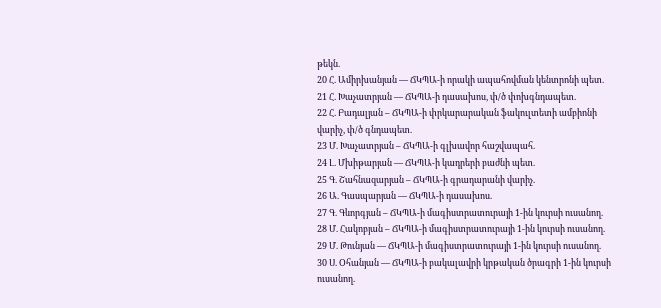թեկն.
20 Հ. Ամիրխանյան — ՃԿՊԱ-ի որակի ապահովման կենտրոնի պետ.
21 Հ. Խաչատրյան — ՃԿՊԱ-ի դասախոս, փ/ծ փոխգնդապետ.
22 Հ. Բադալյան – ՃԿՊԱ-ի փրկարարական ֆակուլտետի ամբիոնի վարիչ, փ/ծ գնդապետ.
23 Մ. Խաչատրյան – ՃԿՊԱ-ի գլխավոր հաշվապահ.
24 Լ. Մխիթարյան — ՃԿՊԱ-ի կադրերի բաժնի պետ.
25 Գ. Շահնազարյան – ՃԿՊԱ-ի գրադարանի վարիչ.
26 Ա. Գասպարյան — ՃԿՊԱ-ի դասախոս.
27 Գ. Գևորգյան – ՃԿՊԱ-ի մագիստրատուրայի 1-ին կուրսի ուսանող.
28 Մ. Հակոբյան – ՃԿՊԱ-ի մագիստրատուրայի 1-ին կուրսի ուսանող.
29 Մ. Թունյան — ՃԿՊԱ-ի մագիստրատուրայի 1-ին կուրսի ուսանող.
30 Ս. Օհանյան — ՃԿՊԱ-ի բակալավրի կրթական ծրագրի 1-ին կուրսի ուսանող.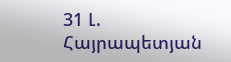31 Լ. Հայրապետյան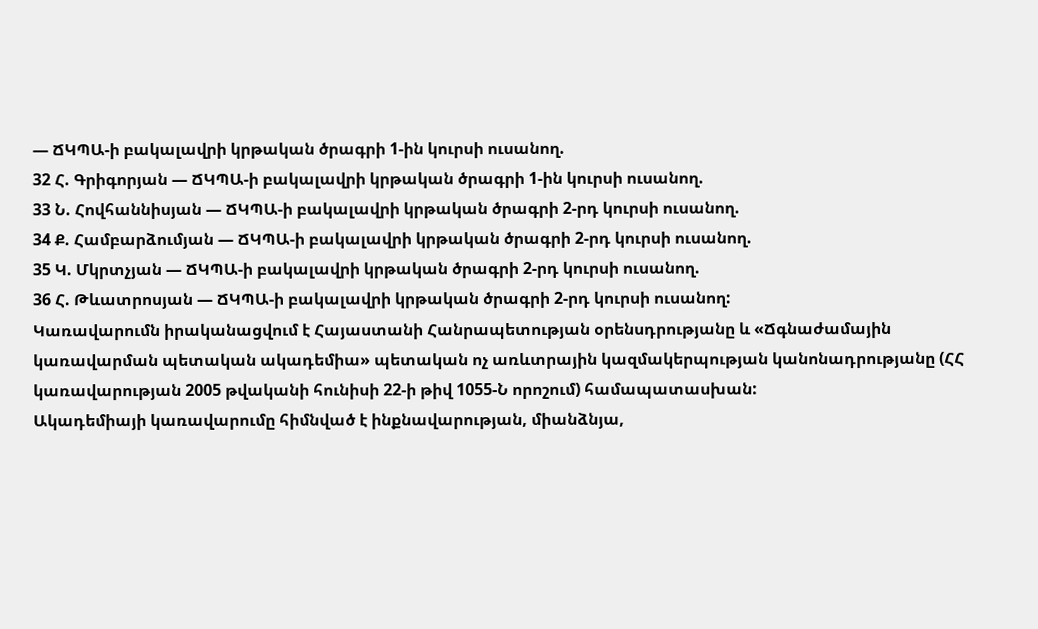— ՃԿՊԱ-ի բակալավրի կրթական ծրագրի 1-ին կուրսի ուսանող.
32 Հ. Գրիգորյան — ՃԿՊԱ-ի բակալավրի կրթական ծրագրի 1-ին կուրսի ուսանող.
33 Ն. Հովհաննիսյան — ՃԿՊԱ-ի բակալավրի կրթական ծրագրի 2-րդ կուրսի ուսանող.
34 Ք. Համբարձումյան — ՃԿՊԱ-ի բակալավրի կրթական ծրագրի 2-րդ կուրսի ուսանող.
35 Կ. Մկրտչյան — ՃԿՊԱ-ի բակալավրի կրթական ծրագրի 2-րդ կուրսի ուսանող.
36 Հ. Թևատրոսյան — ՃԿՊԱ-ի բակալավրի կրթական ծրագրի 2-րդ կուրսի ուսանող:
Կառավարումն իրականացվում է Հայաստանի Հանրապետության օրենսդրությանը և «Ճգնաժամային կառավարման պետական ակադեմիա» պետական ոչ առևտրային կազմակերպության կանոնադրությանը (ՀՀ կառավարության 2005 թվականի հունիսի 22-ի թիվ 1055-Ն որոշում) համապատասխան:
Ակադեմիայի կառավարումը հիմնված է ինքնավարության, միանձնյա,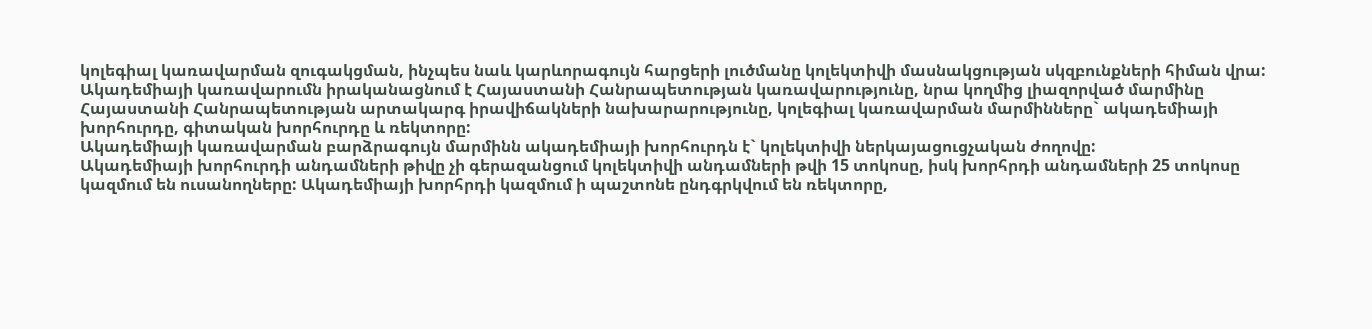կոլեգիալ կառավարման զուգակցման, ինչպես նաև կարևորագույն հարցերի լուծմանը կոլեկտիվի մասնակցության սկզբունքների հիման վրա:
Ակադեմիայի կառավարումն իրականացնում է Հայաստանի Հանրապետության կառավարությունը, նրա կողմից լիազորված մարմինը Հայաստանի Հանրապետության արտակարգ իրավիճակների նախարարությունը, կոլեգիալ կառավարման մարմինները` ակադեմիայի խորհուրդը, գիտական խորհուրդը և ռեկտորը:
Ակադեմիայի կառավարման բարձրագույն մարմինն ակադեմիայի խորհուրդն է` կոլեկտիվի ներկայացուցչական ժողովը:
Ակադեմիայի խորհուրդի անդամների թիվը չի գերազանցում կոլեկտիվի անդամների թվի 15 տոկոսը, իսկ խորհրդի անդամների 25 տոկոսը կազմում են ուսանողները: Ակադեմիայի խորհրդի կազմում ի պաշտոնե ընդգրկվում են ռեկտորը,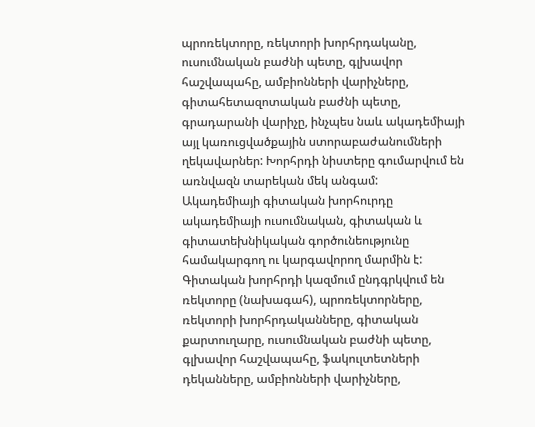պրոռեկտորը, ռեկտորի խորհրդականը, ուսումնական բաժնի պետը, գլխավոր հաշվապահը, ամբիոնների վարիչները, գիտահետազոտական բաժնի պետը, գրադարանի վարիչը, ինչպես նաև ակադեմիայի այլ կառուցվածքային ստորաբաժանումների ղեկավարներ: Խորհրդի նիստերը գումարվում են առնվազն տարեկան մեկ անգամ:
Ակադեմիայի գիտական խորհուրդը ակադեմիայի ուսումնական, գիտական և գիտատեխնիկական գործունեությունը համակարգող ու կարգավորող մարմին է:
Գիտական խորհրդի կազմում ընդգրկվում են ռեկտորը (նախագահ), պրոռեկտորները, ռեկտորի խորհրդականները, գիտական քարտուղարը, ուսումնական բաժնի պետը, գլխավոր հաշվապահը, ֆակուլտետների դեկանները, ամբիոնների վարիչները,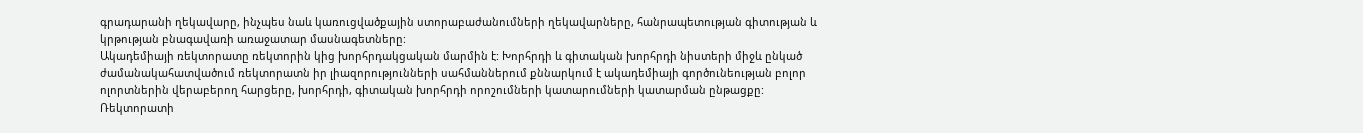գրադարանի ղեկավարը, ինչպես նաև կառուցվածքային ստորաբաժանումների ղեկավարները, հանրապետության գիտության և կրթության բնագավառի առաջատար մասնագետները:
Ակադեմիայի ռեկտորատը ռեկտորին կից խորհրդակցական մարմին է: Խորհրդի և գիտական խորհրդի նիստերի միջև ընկած ժամանակահատվածում ռեկտորատն իր լիազորությունների սահմաններում քննարկում է ակադեմիայի գործունեության բոլոր ոլորտներին վերաբերող հարցերը, խորհրդի, գիտական խորհրդի որոշումների կատարումների կատարման ընթացքը:
Ռեկտորատի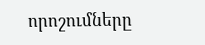որոշումները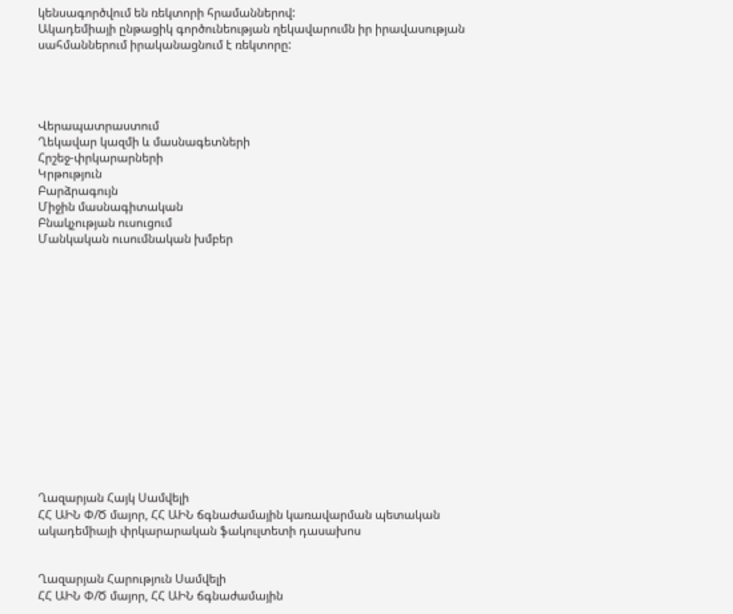կենսագործվում են ռեկտորի հրամաններով:
Ակադեմիայի ընթացիկ գործունեության ղեկավարումն իր իրավասության սահմաններում իրականացնում է ռեկտորը:




Վերապատրաստում
Ղեկավար կազմի և մասնագետների
Հրշեջ-փրկարարների
Կրթություն
Բարձրագույն
Միջին մասնագիտական
Բնակչության ուսուցում
Մանկական ուսումնական խմբեր















Ղազարյան Հայկ Սամվելի
ՀՀ ԱԻՆ Փ/Ծ մայոր, ՀՀ ԱԻՆ ճգնաժամային կառավարման պետական ակադեմիայի փրկարարական ֆակուլտետի դասախոս


Ղազարյան Հարություն Սամվելի
ՀՀ ԱԻՆ Փ/Ծ մայոր, ՀՀ ԱԻՆ ճգնաժամային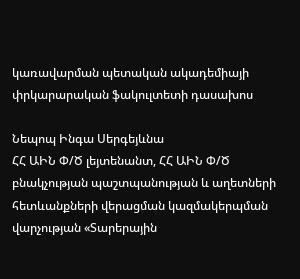կառավարման պետական ակադեմիայի փրկարարական ֆակուլտետի դասախոս

Նեպոպ Ինգա Սերգեյևնա
ՀՀ ԱԻՆ Փ/Ծ լեյտենանտ, ՀՀ ԱԻՆ Փ/Ծ բնակչության պաշտպանության և աղետների հետևանքների վերացման կազմակերպման վարչության «Տարերային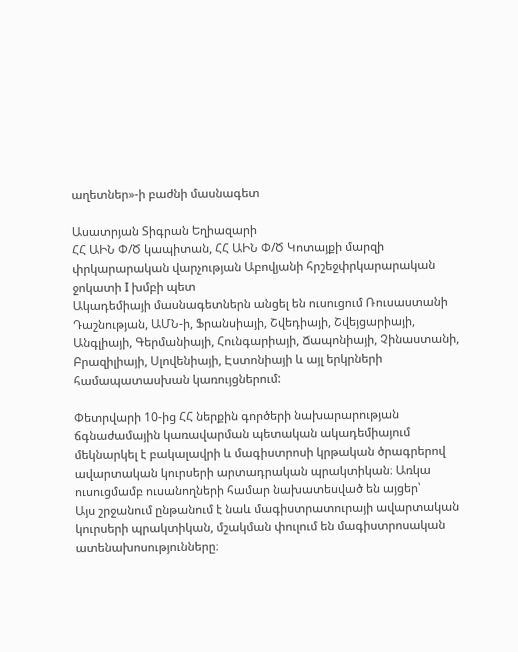աղետներ»-ի բաժնի մասնագետ

Ասատրյան Տիգրան Եղիազարի
ՀՀ ԱԻՆ Փ/Ծ կապիտան, ՀՀ ԱԻՆ Փ/Ծ Կոտայքի մարզի փրկարարական վարչության Աբովյանի հրշեջփրկարարական ջոկատի I խմբի պետ
Ակադեմիայի մասնագետներն անցել են ուսուցում Ռուսաստանի Դաշնության, ԱՄՆ-ի, Ֆրանսիայի, Շվեդիայի, Շվեյցարիայի, Անգլիայի, Գերմանիայի, Հունգարիայի, Ճապոնիայի, Չինաստանի, Բրազիլիայի, Սլովենիայի, Էստոնիայի և այլ երկրների համապատասխան կառույցներում:

Փետրվարի 10-ից ՀՀ ներքին գործերի նախարարության ճգնաժամային կառավարման պետական ակադեմիայում մեկնարկել է բակալավրի և մագիստրոսի կրթական ծրագրերով ավարտական կուրսերի արտադրական պրակտիկան։ Առկա ուսուցմամբ ուսանողների համար նախատեսված են այցեր՝
Այս շրջանում ընթանում է նաև մագիստրատուրայի ավարտական կուրսերի պրակտիկան, մշակման փուլում են մագիստրոսական ատենախոսությունները։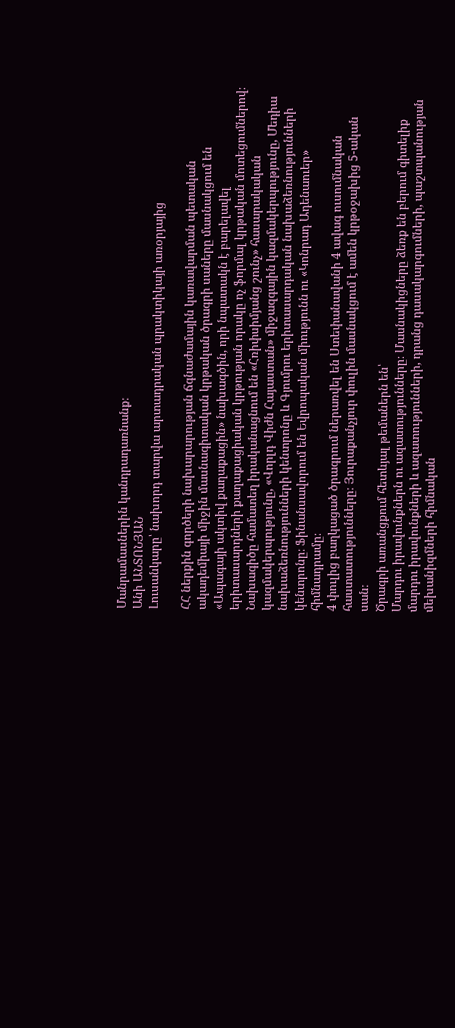Մանրամասներին կանդրադառնանք։
Անի ԱՆՏՈՆՅԱՆ
Լուսանկարը՝ նախորդ տարվա արտադրական պրակտիկայի առօրյայից

ՀՀ ներքին գործերի նախարարության ճգնաժամային կառավարման պետական ակադեմիայի միջին մասնագիտական կրթական ծրագրի սաները մասնակցում են «Ապագայի ակտիվ քաղաքացին» նախագծին, որի նպատակն է բարելավել երիտասարդների քաղաքացիական կրթության որակը ոչ ֆորմալ կրթական մոտեցումներով։
Նախագիծը համատեղ իրականացնում են «Հռիփսիմյանց շունչ» հասարակական կազմակերպությունը, «Վորլդ Վիժն Հայաստան» միջազգային կազմակերպությունը, Մեդիա նախաձեռնությունների կենտրոնը և Գյումրու երիտասարդական նախաձեռնությունների կենտրոնը։ Ֆինանսավորում են Եվրոպական միությունն ու «Կոնրադ Ադենաուեր» հիմնադրամը։
4 փուլից բաղկացած ծրագրում ներառվել են Ստեփանավանի 4 ավագ ուսումնական հաստատությունները։ Յուրաքանչյուր փուլին մասնակցում է ամեն կրթօջախից 5-ական սան։
Ծրագրի առանցքում հետևյալ թեմաներն են՝
Մարդու իրավունքներն ու ազատությունները։ Մասնակիցները ձեռք են բերում գիտելիք մարդու իրավունքների և ազատությունների, դրանց դասակարգումների, պաշտպանության մեխանիզմների հիմնական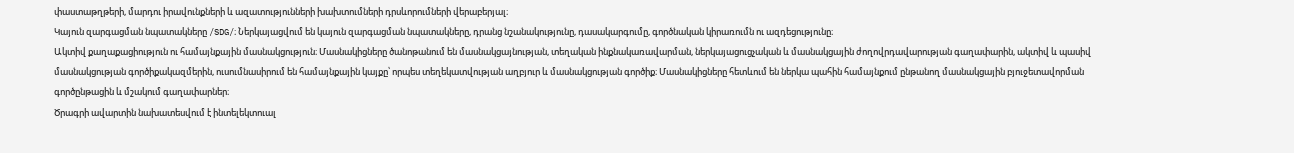փաստաթղթերի, մարդու իրավունքների և ազատությունների խախտումների դրսևորումների վերաբերյալ։
Կայուն զարգացման նպատակները /SDG/։ Ներկայացվում են կայուն զարգացման նպատակները, դրանց նշանակությունը, դասակարգումը, գործնական կիրառումն ու ազդեցությունը։
Ակտիվ քաղաքացիություն ու համայնքային մասնակցություն։ Մասնակիցները ծանոթանում են մասնակցայնության, տեղական ինքնակառավարման, ներկայացուցչական և մասնակցային ժողովրդավարության գաղափարին, ակտիվ և պասիվ մասնակցության գործիքակազմերին, ուսումնասիրում են համայնքային կայքը՝ որպես տեղեկատվության աղբյուր և մասնակցության գործիք։ Մասնակիցները հետևում են ներկա պահին համայնքում ընթանող մասնակցային բյուջետավորման գործընթացին և մշակում գաղափարներ։
Ծրագրի ավարտին նախատեսվում է ինտելեկտուալ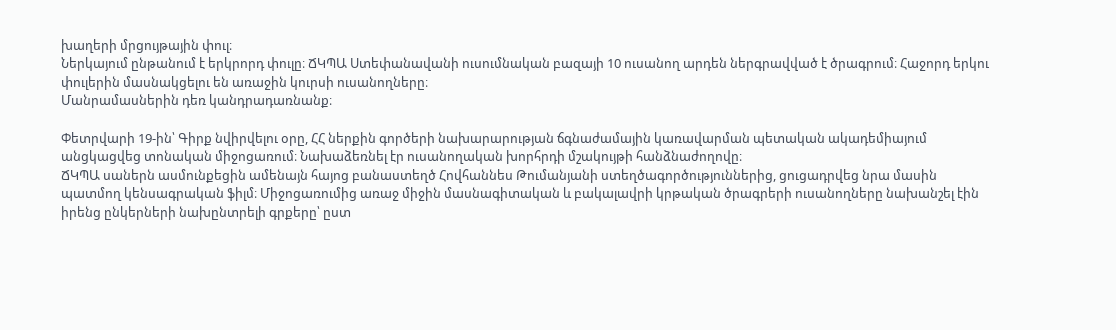խաղերի մրցույթային փուլ։
Ներկայում ընթանում է երկրորդ փուլը։ ՃԿՊԱ Ստեփանավանի ուսումնական բազայի 10 ուսանող արդեն ներգրավված է ծրագրում։ Հաջորդ երկու փուլերին մասնակցելու են առաջին կուրսի ուսանողները։
Մանրամասներին դեռ կանդրադառնանք։

Փետրվարի 19-ին՝ Գիրք նվիրվելու օրը, ՀՀ ներքին գործերի նախարարության ճգնաժամային կառավարման պետական ակադեմիայում անցկացվեց տոնական միջոցառում։ Նախաձեռնել էր ուսանողական խորհրդի մշակույթի հանձնաժողովը։
ՃԿՊԱ սաներն ասմունքեցին ամենայն հայոց բանաստեղծ Հովհաննես Թումանյանի ստեղծագործություններից, ցուցադրվեց նրա մասին պատմող կենսագրական ֆիլմ։ Միջոցառումից առաջ միջին մասնագիտական և բակալավրի կրթական ծրագրերի ուսանողները նախանշել էին իրենց ընկերների նախընտրելի գրքերը՝ ըստ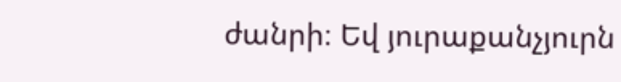ժանրի։ Եվ յուրաքանչյուրն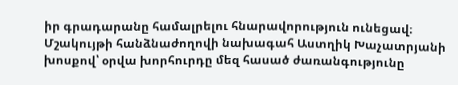իր գրադարանը համալրելու հնարավորություն ունեցավ։
Մշակույթի հանձնաժողովի նախագահ Աստղիկ Խաչատրյանի խոսքով՝ օրվա խորհուրդը մեզ հասած ժառանգությունը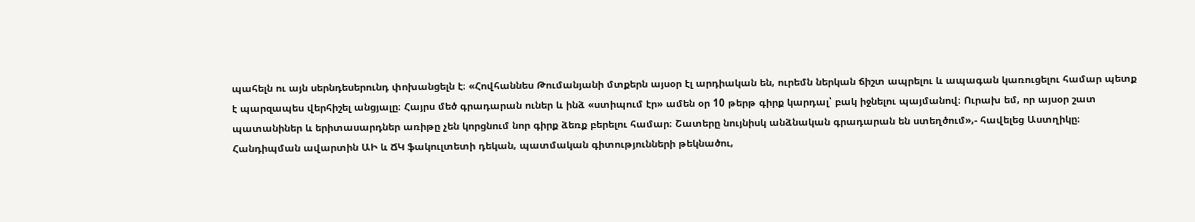պահելն ու այն սերնդեսերունդ փոխանցելն է։ «Հովհաննես Թումանյանի մտքերն այսօր էլ արդիական են, ուրեմն ներկան ճիշտ ապրելու և ապագան կառուցելու համար պետք է պարզապես վերհիշել անցյալը։ Հայրս մեծ գրադարան ուներ և ինձ «ստիպում էր» ամեն օր 10 թերթ գիրք կարդալ՝ բակ իջնելու պայմանով։ Ուրախ եմ, որ այսօր շատ պատանիներ և երիտասարդներ առիթը չեն կորցնում նոր գիրք ձեռք բերելու համար։ Շատերը նույնիսկ անձնական գրադարան են ստեղծում»,- հավելեց Աստղիկը։
Հանդիպման ավարտին ԱԻ և ՃԿ ֆակուլտետի դեկան, պատմական գիտությունների թեկնածու,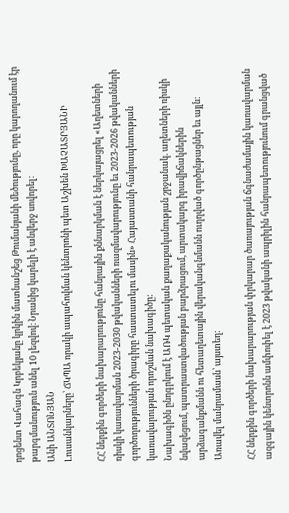դոցենտ Վահագն Կրբեկյանը կրկին մատնանշեց Թումանյանի մեծությունը, որը կարողանում էր թարգմանություն անել 10 լեզվով։ Նրանից կարելի է անվերջ սովորել։
Անի ԱՆՏՈՆՅԱՆ
Լուսանկարները՝ ՃԿՊԱ որակի ապահովման կենտրոնի պետ Աշխեն ԽԱՉԱՏՐՅԱՆԻ

ՀՀ ներքին գործերի նախարարությունը հանրային քննարկման է ներկայացրել «Աղետների ռիսկի կառավարման 2023-2030 թվականների ռազմավարությունը եւ 2023-2026 թվականների գործողությունների ծրագիրը հաստատելու մասին» Հայաստանի հանրապետության կառավարության որոշման նախագիծը:
Նախագիծն ընդգրկում է ԱՌԿ պետական քաղաքականության շրջանակ. աղետների ռիսկի նվազեցում, պատրաստվածության բարձրացում, արտակարգ իրավիճակներին արձագանքմանն ու հետաղետային վերականգնմանն ուղղված գործընթացներ եւ այլն:
Առավել մանրամասն՝ այստեղ:

ՀՀ ներքին գործերի նախարարության փրկարար ծառայության ճգնաժամային կառավարման ազգային կենտրոնն ամփոփել է 2023 թվականի ապրիլին հանրապետությունում գրանցված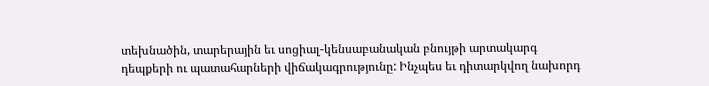տեխնածին, տարերային եւ սոցիալ-կենսաբանական բնույթի արտակարգ դեպքերի ու պատահարների վիճակագրությունը: Ինչպես եւ դիտարկվող նախորդ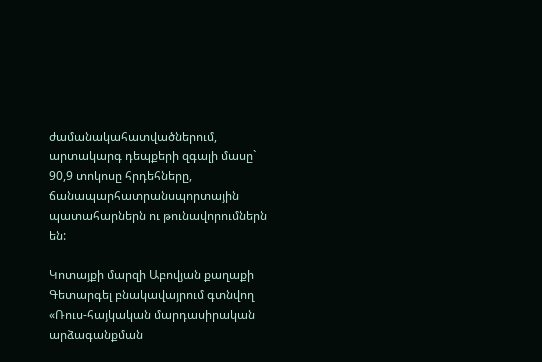ժամանակահատվածներում, արտակարգ դեպքերի զգալի մասը` 90,9 տոկոսը հրդեհները, ճանապարհատրանսպորտային պատահարներն ու թունավորումներն են:

Կոտայքի մարզի Աբովյան քաղաքի Գետարգել բնակավայրում գտնվող «Ռուս-հայկական մարդասիրական արձագանքման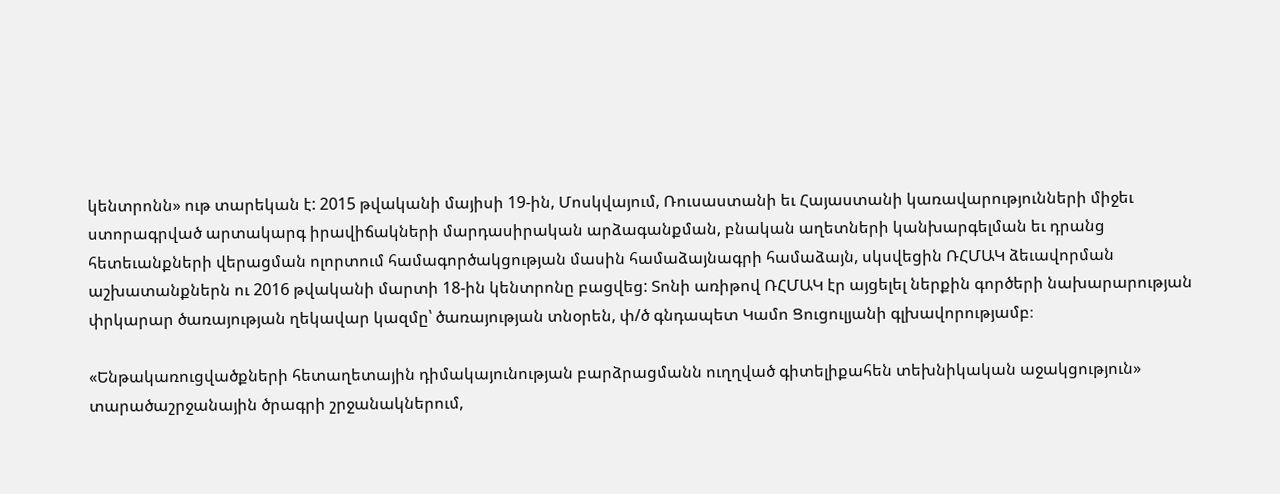կենտրոնն» ութ տարեկան է: 2015 թվականի մայիսի 19-ին, Մոսկվայում, Ռուսաստանի եւ Հայաստանի կառավարությունների միջեւ ստորագրված արտակարգ իրավիճակների մարդասիրական արձագանքման, բնական աղետների կանխարգելման եւ դրանց հետեւանքների վերացման ոլորտում համագործակցության մասին համաձայնագրի համաձայն, սկսվեցին ՌՀՄԱԿ ձեւավորման աշխատանքներն ու 2016 թվականի մարտի 18-ին կենտրոնը բացվեց: Տոնի առիթով ՌՀՄԱԿ էր այցելել ներքին գործերի նախարարության փրկարար ծառայության ղեկավար կազմը՝ ծառայության տնօրեն, փ/ծ գնդապետ Կամո Ցուցուլյանի գլխավորությամբ։

«Ենթակառուցվածքների հետաղետային դիմակայունության բարձրացմանն ուղղված գիտելիքահեն տեխնիկական աջակցություն» տարածաշրջանային ծրագրի շրջանակներում,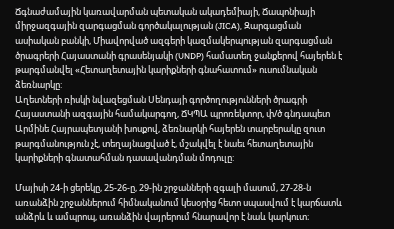Ճգնաժամային կառավարման պետական ակադեմիայի, Ճապոնիայի միրջազգային զարգացման գործակալության (JICA), Զարգացման ասիական բանկի, Միավորված ազգերի կազմակերպության զարգացման ծրագրերի Հայաստանի գրասենյակի (UNDP) համատեղ ջանքերով հայերեն է թարգմանվել «Հետաղետային կարիքների գնահատում» ուսումնական ձեռնարկը:
Աղետների ռիսկի նվազեցման Սենդայի գործողությունների ծրագրի Հայաստանի ազգային համակարգող, ՃԿՊԱ պրոռեկտոր, փ/ծ գնդապետ Արմինե Հայրապետյանի խոսքով, ձեռնարկի հայերեն տարբերակը զուտ թարգմանություն չէ, տեղայնացված է, մշակվել է նաեւ հետաղետային կարիքների գնատահման դասավանդման մոդուլը:

Մայիսի 24-ի ցերեկը, 25-26-ը, 29-ին շրջանների զգալի մասում, 27-28-ն առանձին շրջաններում հիմնականում կեսօրից հետո սպասվում է կարճատև անձրև և ամպրոպ, առանձին վայրերում հնարավոր է նաև կարկուտ։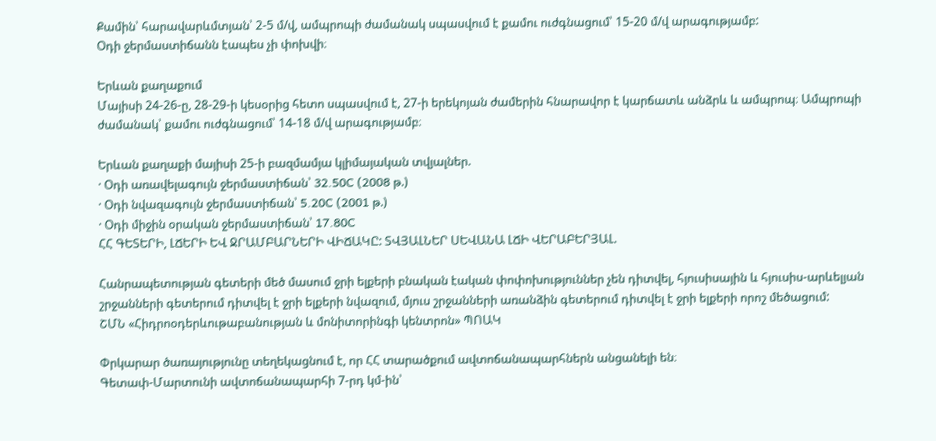Քամին՝ հարավարևմտյան՝ 2-5 մ/վ, ամպրոպի ժամանակ սպասվում է քամու ուժգնացում՝ 15-20 մ/վ արագությամբ:
Օդի ջերմաստիճանն էապես չի փոխվի։

Երևան քաղաքում
Մայիսի 24-26-ը, 28-29-ի կեսօրից հետո սպասվում է, 27-ի երեկոյան ժամերին հնարավոր է կարճատև անձրև և ամպրոպ։ Ամպրոպի ժամանակ՝ քամու ուժգնացում՝ 14-18 մ/վ արագությամբ։

Երևան քաղաքի մայիսի 25-ի բազմամյա կլիմայական տվյալներ.
· Օդի առավելագույն ջերմաստիճան՝ 32.50C (2008 թ.)
· Օդի նվազագույն ջերմաստիճան՝ 5.20C (2001 թ.)
· Օդի միջին օրական ջերմաստիճան՝ 17.80C
ՀՀ ԳԵՏԵՐԻ, ԼՃԵՐԻ ԵՎ ՋՐԱՄԲԱՐՆԵՐԻ ՎԻՃԱԿԸ: ՏՎՅԱԼՆԵՐ ՍԵՎԱՆԱ ԼՃԻ ՎԵՐԱԲԵՐՅԱԼ.

Հանրապետության գետերի մեծ մասում ջրի ելքերի բնական էական փոփոխություններ չեն դիտվել, հյուսիսային և հյուսիս-արևելյան շրջանների գետերում դիտվել է ջրի ելքերի նվազում, մյուս շրջանների առանձին գետերում դիտվել է ջրի ելքերի որոշ մեծացում:
ՇՄՆ «Հիդրոօդերևութաբանության և մոնիտորինգի կենտրոն» ՊՈԱԿ

Փրկարար ծառայությունը տեղեկացնում է, որ ՀՀ տարածքում ավտոճանապարհներն անցանելի են։
Գետափ-Մարտունի ավտոճանապարհի 7-րդ կմ-ին՝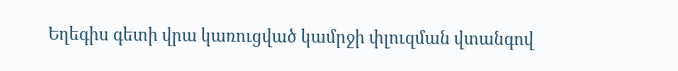Եղեգիս գետի վրա կառուցված կամրջի փլուզման վտանգով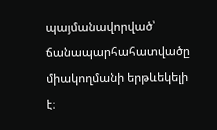պայմանավորված՝ ճանապարհահատվածը միակողմանի երթևեկելի է։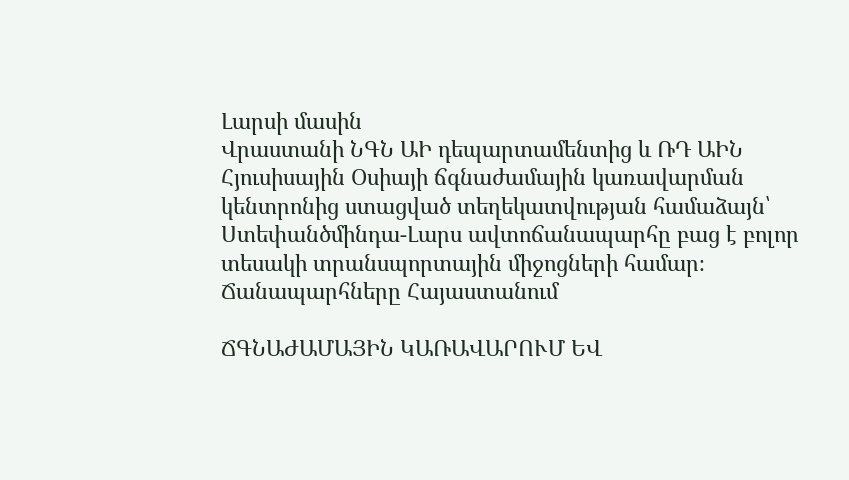Լարսի մասին
Վրաստանի ՆԳՆ ԱԻ դեպարտամենտից և ՌԴ ԱԻՆ Հյուսիսային Օսիայի ճգնաժամային կառավարման կենտրոնից ստացված տեղեկատվության համաձայն՝ Ստեփանծմինդա-Լարս ավտոճանապարհը բաց է բոլոր տեսակի տրանսպորտային միջոցների համար։
Ճանապարհները Հայաստանում

ՃԳՆԱԺԱՄԱՅԻՆ ԿԱՌԱՎԱՐՈՒՄ ԵՎ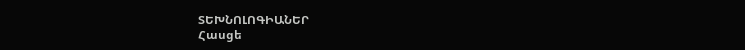ՏԵԽՆՈԼՈԳԻԱՆԵՐ
Հասցե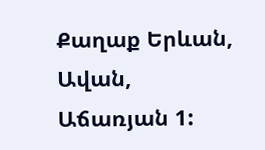Քաղաք Երևան,
Ավան,
Աճառյան 1: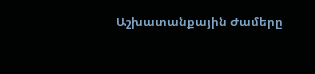Աշխատանքային Ժամերը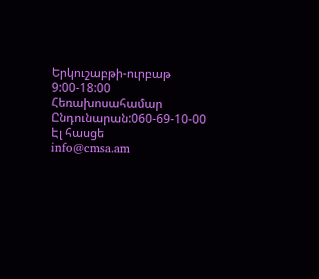Երկուշաբթի-ուրբաթ
9:00-18:00
Հեռախոսահամար
Ընդունարան:060-69-10-00
Էլ հասցե
info@cmsa.am